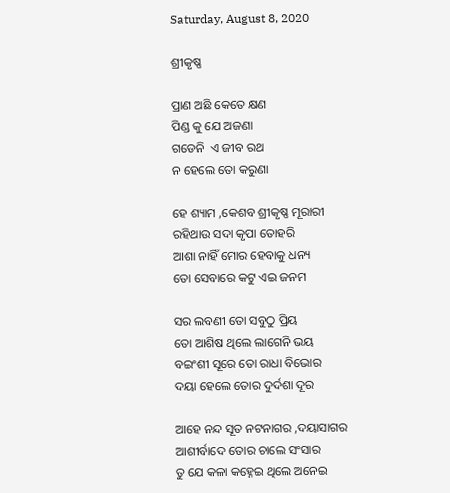Saturday, August 8, 2020

ଶ୍ରୀକୃଷ୍ଣ

ପ୍ରାଣ ଅଛି କେତେ କ୍ଷଣ
ପିଣ୍ଡ କୁ ଯେ ଅଜଣା
ଗଡେନି  ଏ ଜୀବ ରଥ
ନ ହେଲେ ତୋ କରୁଣା

ହେ ଶ୍ୟାମ ,କେଶବ ଶ୍ରୀକୃଷ୍ଣ ମୂରାରୀ
ରହିଥାଉ ସଦା କୃପା ତୋହରି
ଆଶା ନାହିଁ ମୋର ହେବାକୁ ଧନ୍ୟ
ତୋ ସେବାରେ କଟୁ ଏଇ ଜନମ

ସର ଲବଣୀ ତୋ ସବୁଠୁ ପ୍ରିୟ
ତୋ ଆଶିଷ ଥିଲେ ଲାଗେନି ଭୟ
ବଇଂଶୀ ସୂରେ ତୋ ରାଧା ବିଭୋର
ଦୟା ହେଲେ ତୋର ଦୁର୍ଦଶା ଦୂର

ଆହେ ନନ୍ଦ ସୂତ ନଟନାଗର ,ଦୟାସାଗର
ଆଶୀର୍ବାଦେ ତୋର ଚାଲେ ସଂସାର
ତୁ ଯେ କଳା କହ୍ନେଇ ଥିଲେ ଅନେଇ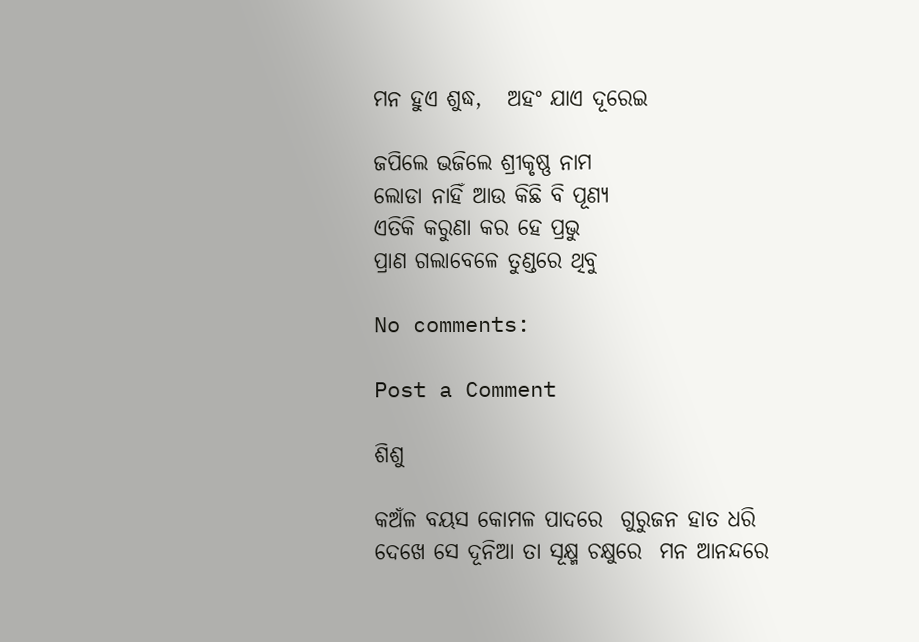ମନ ହୁଏ ଶୁଦ୍ଧ,   ଅହଂ ଯାଏ ଦୂରେଇ

ଜପିଲେ ଭଜିଲେ ଶ୍ରୀକୃଷ୍ଣ ନାମ
ଲୋଡା ନାହିଁ ଆଉ କିଛି ବି ପୂଣ୍ୟ
ଏତିକି କରୁଣା କର ହେ ପ୍ରଭୁ
ପ୍ରାଣ ଗଲାବେଳେ ତୁଣ୍ଡରେ ଥିବୁ

No comments:

Post a Comment

ଶିଶୁ

କଅଁଳ ବୟସ କୋମଳ ପାଦରେ  ଗୁରୁଜନ ହାତ ଧରି  ଦେଖେ ସେ ଦୂନିଆ ତା ସୂକ୍ଷ୍ମ ଚକ୍ଷୁରେ  ମନ ଆନନ୍ଦରେ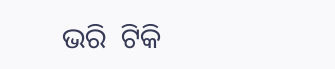ଭରି  ଟିକି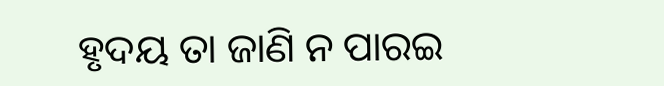ହୃଦୟ ତା ଜାଣି ନ ପାରଇ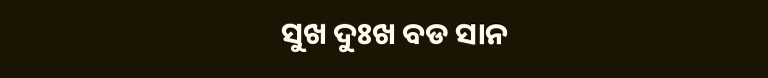ସୁଖ ଦୁଃଖ ବଡ ସାନ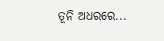ତୂନି ଅଧରରେ...